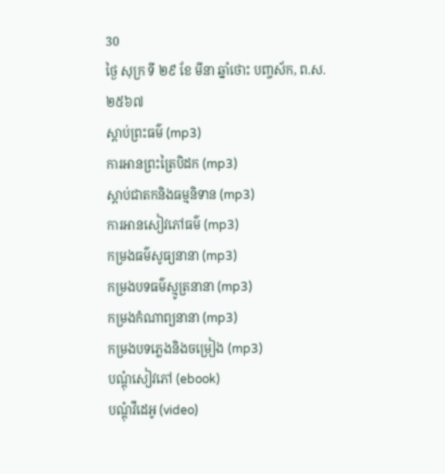30
ថ្ងៃ សុក្រ ទី ២៩ ខែ មីនា ឆ្នាំថោះ បញ្ចស័ក, ព.ស.២៥៦៧
ស្តាប់ព្រះធម៌ (mp3)
ការអានព្រះត្រៃបិដក (mp3)
ស្តាប់ជាតកនិងធម្មនិទាន (mp3)
ការអានសៀវភៅធម៌ (mp3)
កម្រងធម៌សូធ្យនានា (mp3)
កម្រងបទធម៌ស្មូត្រនានា (mp3)
កម្រងកំណាព្យនានា (mp3)
កម្រងបទភ្លេងនិងចម្រៀង (mp3)
បណ្តុំសៀវភៅ (ebook)
បណ្តុំវីដេអូ (video)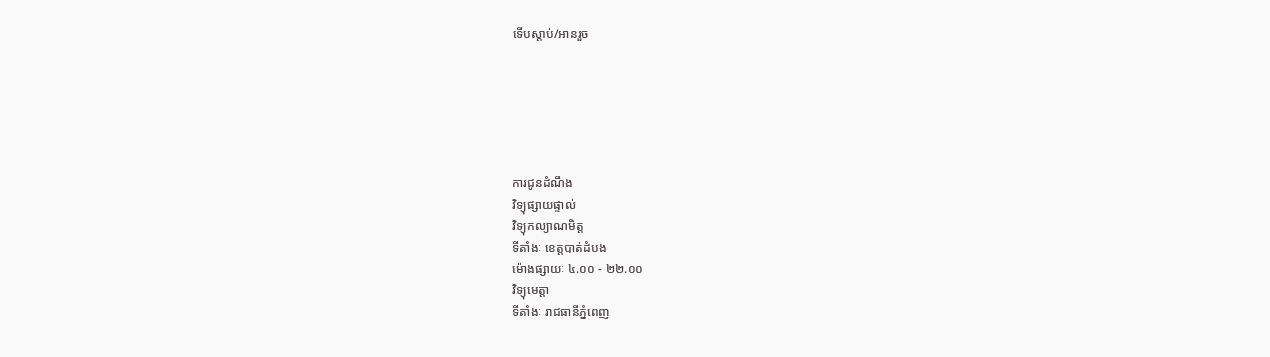ទើបស្តាប់/អានរួច






ការជូនដំណឹង
វិទ្យុផ្សាយផ្ទាល់
វិទ្យុកល្យាណមិត្ត
ទីតាំងៈ ខេត្តបាត់ដំបង
ម៉ោងផ្សាយៈ ៤.០០ - ២២.០០
វិទ្យុមេត្តា
ទីតាំងៈ រាជធានីភ្នំពេញ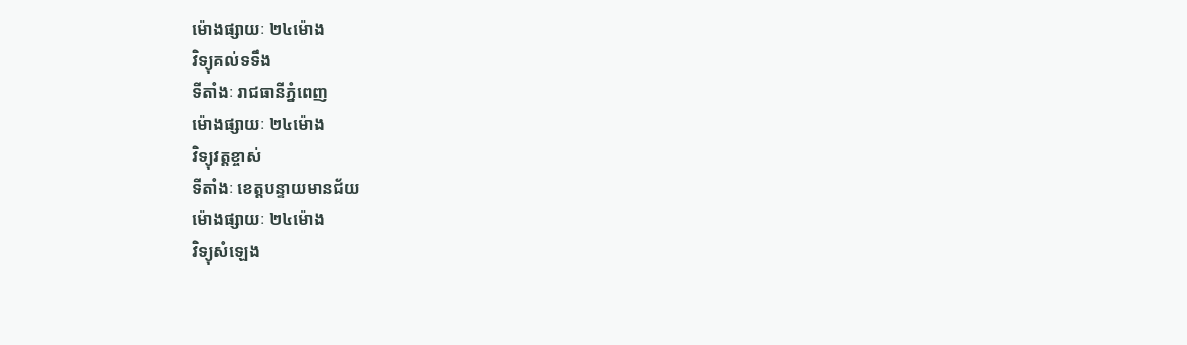ម៉ោងផ្សាយៈ ២៤ម៉ោង
វិទ្យុគល់ទទឹង
ទីតាំងៈ រាជធានីភ្នំពេញ
ម៉ោងផ្សាយៈ ២៤ម៉ោង
វិទ្យុវត្តខ្ចាស់
ទីតាំងៈ ខេត្តបន្ទាយមានជ័យ
ម៉ោងផ្សាយៈ ២៤ម៉ោង
វិទ្យុសំឡេង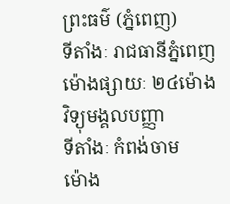ព្រះធម៌ (ភ្នំពេញ)
ទីតាំងៈ រាជធានីភ្នំពេញ
ម៉ោងផ្សាយៈ ២៤ម៉ោង
វិទ្យុមង្គលបញ្ញា
ទីតាំងៈ កំពង់ចាម
ម៉ោង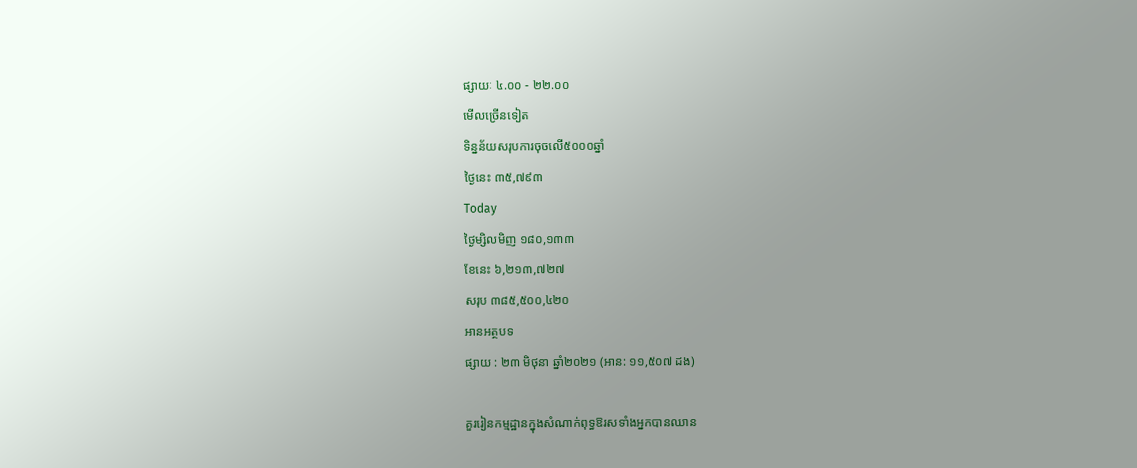ផ្សាយៈ ៤.០០ - ២២.០០
មើលច្រើនទៀត
ទិន្នន័យសរុបការចុចលើ៥០០០ឆ្នាំ
ថ្ងៃនេះ ៣៥,៧៩៣
Today
ថ្ងៃម្សិលមិញ ១៨០,១៣៣
ខែនេះ ៦,២១៣,៧២៧
សរុប ៣៨៥,៥០០,៤២០
អានអត្ថបទ
ផ្សាយ : ២៣ មិថុនា ឆ្នាំ២០២១ (អាន: ១១,៥០៧ ដង)

គួររៀនកម្មដ្ឋានក្នុងសំណាក់ពុទ្ធឱរសទាំងអ្នកបានឈាន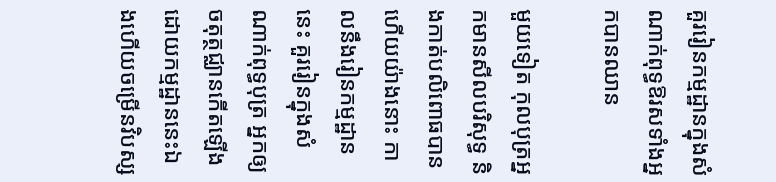គួររៀនកម្មដ្ឋានក្នុងសំណាក់ពុទ្ធឱរសទាំងអ្នកបានឈាន

មួយទៀត កុលបុត្រអ្នកមានសីលបរិសុទ្ធ និងកាត់បលិពោធបានហើយយ៉ាងនោះ កាលនឹងរៀនកម្មដ្ឋាននេះ គួររៀនក្នុងសំណាក់ពុទ្ធបុត្រ អ្នកឲ្យចតុត្ថជ្ឈានកើតឡើងដោយកម្មដ្ឋាននេះឯងហើយចម្រើនវិបស្ស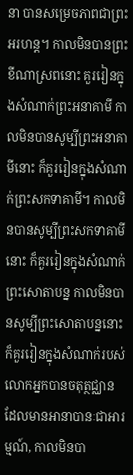នា បានសម្រេចភាពជាព្រះអរហន្ត។ កាលមិនបានព្រះខីណាស្រពនោះ គួររៀនក្នុងសំណាក់ព្រះអនាគាមី កាលមិនបានសូម្បីព្រះអនាគាមីនោះ ក៏គួររៀនក្នុងសំណាក់ព្រះសកទាគាមី។ កាលមិនបានសូម្បីព្រះសកទាគាមីនោះ ក៏គួររៀនក្នុងសំណាក់ព្រះសោតាបន្ន កាលមិនបានសូម្បីព្រះសោតាបន្ននោះក៏គួររៀនក្នុងសំណាក់របស់លោកអ្នកបានចតុត្ថជ្ឈាន ដែលមានអានាបានៈជាអារម្មណ៍, កាលមិនបា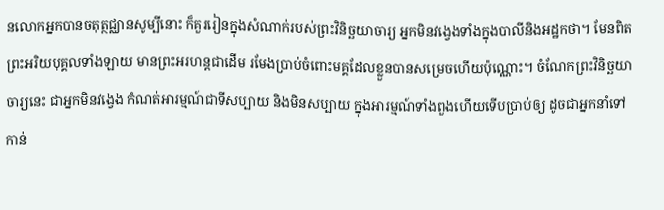នលោកអ្នកបានចតុត្ថជ្ឈានសូម្បីនោះ ក៏គួររៀនក្នុងសំណាក់របស់ព្រះវិនិច្ឆយាចារ្យ អ្នកមិនវង្វេងទាំងក្នុងបាលីនិងអដ្ឋកថា។ មែនពិត ព្រះអរិយបុគ្គលទាំងឡាយ មានព្រះអរហន្តជាដើម រមែងប្រាប់ចំពោះមគ្គដែលខ្លួនបានសម្រេចហើយប៉ុណ្ណោះ។ ចំណែកព្រះវិនិច្ឆយាចារ្យនេះ ជាអ្នកមិនវង្វេង កំណត់អារម្មណ៍ជាទីសប្បាយ និងមិនសប្បាយ ក្នុងអារម្មណ៍ទាំងពួងហើយទើបប្រាប់ឲ្យ ដូចជាអ្នកនាំទៅកាន់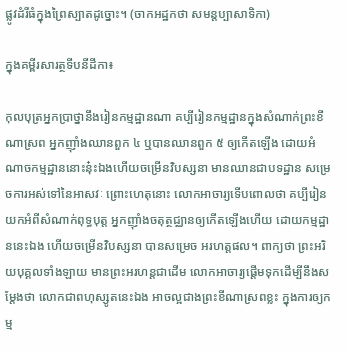ផ្លូវដំរីធំក្នុងព្រៃស្បាតដូច្នោះ។ (ចាកអដ្ឋកថា សមន្តប្បាសាទិកា)

ក្នុងគម្ពីរសារត្ថទីបនីដីកា៖

កុលបុត្រអ្នកប្រាថ្នានឹងរៀនកម្មដ្ឋានណា គប្បីរៀនកម្មដ្ឋានក្នុងសំណាក់ព្រះខីណាស្រព អ្នកញ៉ាំងឈានពួក ៤ ឬបានឈានពួក ៥ ឲ្យកើតឡើង ដោយអំណាចកម្មដ្ឋាននោះនុ៎ះឯងហើយចម្រើនវិបស្សនា មានឈានជាបទដ្ឋាន សម្រេចការអស់ទៅនៃអាសវៈ ព្រោះហេតុនោះ លោកអាចារ្យទើបពោលថា គប្បីរៀនយកអំពីសំណាក់ពុទ្ធបុត្ត អ្នកញ៉ាំងចតុត្ថជ្ឈានឲ្យកើតឡើងហើយ ដោយកម្មដ្ឋាននេះឯង ហើយចម្រើនវិបស្សនា បានសម្រេច អរហត្តផល។ ពាក្យថា ព្រះអរិយបុគ្គលទាំងឡាយ មានព្រះអរហន្តជាដើម លោកអាចារ្យផ្ដើមទុកដើម្បីនឹងសម្ដែងថា លោកជាពហុស្សូតនេះឯង អាចល្អជាងព្រះខីណាស្រពខ្លះ ក្នុងការឲ្យកម្ម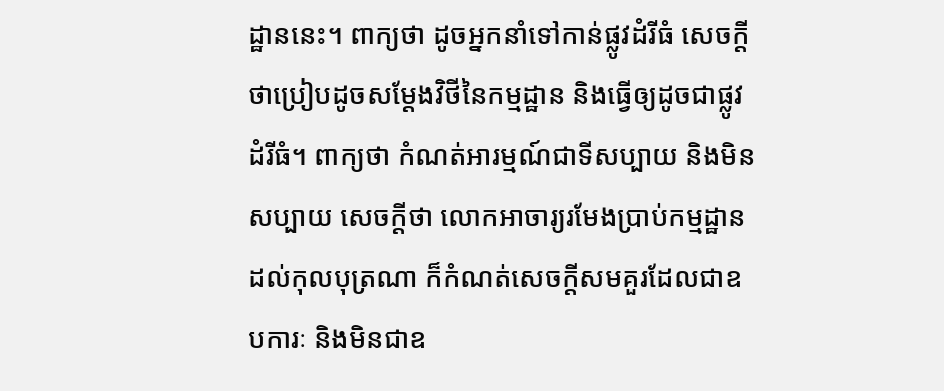ដ្ឋាននេះ។ ពាក្យថា ដូចអ្នកនាំទៅកាន់ផ្លូវដំរីធំ សេចក្ដីថាប្រៀបដូចសម្ដែងវិថីនៃកម្មដ្ឋាន និងធ្វើឲ្យដូចជាផ្លូវដំរីធំ។ ពាក្យថា កំណត់អារម្មណ៍ជាទីសប្បាយ និងមិនសប្បាយ សេចក្ដីថា លោកអាចារ្យរមែងប្រាប់កម្មដ្ឋានដល់កុលបុត្រណា ក៏កំណត់សេចក្ដីសមគួរដែលជាឧបការៈ និងមិនជាឧ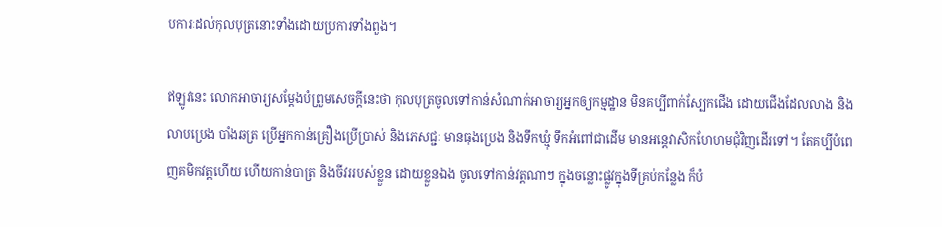បការៈដល់កុលបុត្រនោះទាំងដោយប្រការទាំងពួង។

ឥឡូវនេះ លោកអាចារ្យសម្ដែងបំព្រួមសេចក្ដីនេះថា កុលបុត្រចូលទៅកាន់សំណាក់អាចារ្យអ្នកឲ្យកម្មដ្ឋាន មិនគប្បីពាក់ស្បែកជើង ដោយជើងដែលលាង និងលាបប្រេង បាំងឆត្រ ប្រើអ្នកកាន់គ្រឿងប្រើប្រាស់ និងភេសជ្ជៈ មានធុងប្រេង និងទឹកឃ្មុំ ទឹកអំពៅជាដើម មានអន្តេវាសិកហែហមជុំវិញដើរទៅ។ តែគប្បីបំពេញគមិកវត្តហើយ ហើយកាន់បាត្រ និងចីវររបស់ខ្លួន ដោយខ្លួនឯង ចូលទៅកាន់វត្តណាៗ ក្នុងចន្លោះផ្លូវក្នុងទីគ្រប់កន្លែង ក៏បំ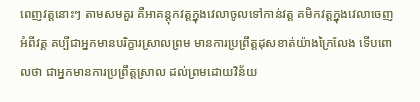ពេញវត្តនោះៗ តាមសមគួរ គឺអាគន្តុកវត្តក្នុងវេលាចូលទៅកាន់វត្ត គមិកវត្តក្នុងវេលាចេញអំពីវត្ត គប្បីជាអ្នកមានបរិក្ខារស្រាលព្រម មានការប្រព្រឹត្តដុសខាត់យ៉ាងក្រៃលែង ទើបពោលថា ជាអ្នកមានការប្រព្រឹត្តស្រាល ដល់ព្រមដោយវិន័យ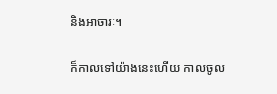និងអាចារៈ។

ក៏កាលទៅយ៉ាងនេះហើយ កាលចូល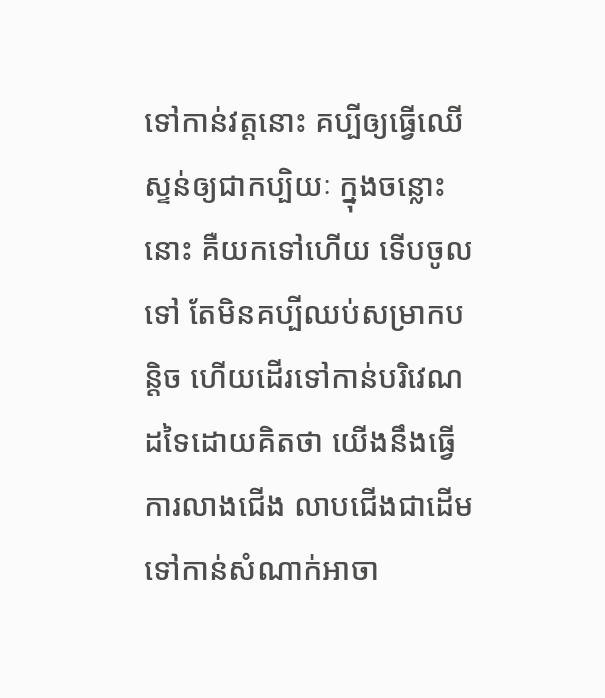ទៅកាន់វត្តនោះ គប្បីឲ្យធ្វើឈើស្ទន់ឲ្យជាកប្បិយៈ ក្នុងចន្លោះនោះ គឺយកទៅហើយ ទើបចូលទៅ តែមិនគប្បីឈប់សម្រាកបន្តិច ហើយដើរទៅកាន់បរិវេណដទៃដោយគិតថា យើងនឹងធ្វើការលាងជើង លាបជើងជាដើមទៅកាន់សំណាក់អាចា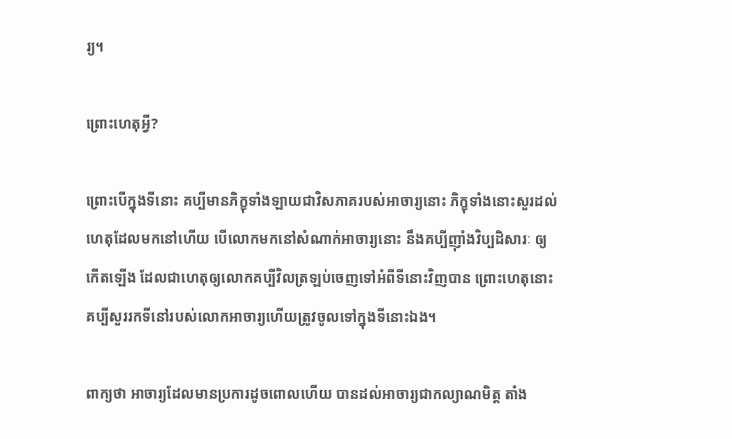រ្យ។

ព្រោះហេតុអ្វី?

ព្រោះបើក្នុងទីនោះ គប្បីមានភិក្ខុទាំងឡាយជាវិសភាគរបស់អាចារ្យនោះ ភិក្ខុទាំងនោះសួរដល់ហេតុដែលមកនៅហើយ បើលោកមកនៅសំណាក់អាចារ្យនោះ នឹងគប្បីញ៉ាំងវិប្បដិសារៈ ឲ្យកើតឡើង ដែលជាហេតុឲ្យលោកគប្បីវិលត្រឡប់ចេញទៅអំពីទីនោះវិញបាន ព្រោះហេតុនោះ គប្បីសួររកទីនៅរបស់លោកអាចារ្យហើយត្រូវចូលទៅក្នុងទីនោះឯង។

ពាក្យថា អាចារ្យដែលមានប្រការដូចពោលហើយ បានដល់អាចារ្យជាកល្យាណមិត្ត តាំង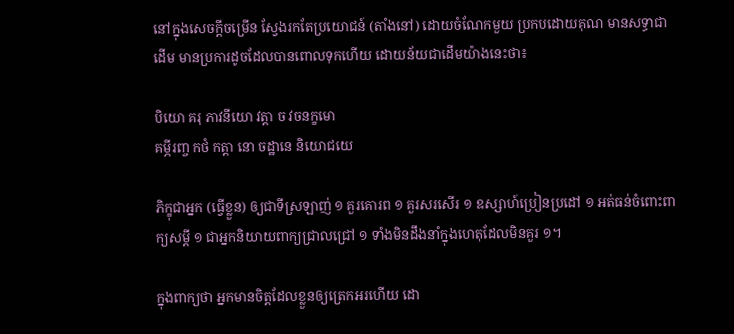នៅក្នុងសេចក្ដីចម្រើន ស្វែងរកតែប្រយោជន៍ (តាំងនៅ) ដោយចំណែកមួយ ប្រកបដោយគុណ មានសទ្ធាជាដើម មានប្រការដូចដែលបានពោលទុកហើយ ដោយន័យជាដើមយ៉ាងនេះថា៖

បិយោ គរុ ភាវនីយោ វត្តា ច វចនក្ខមោ
គម្ភីរញ្ច កថំ កត្តា នោ ចដ្ឋានេ និយោជយេ

ភិក្ខុជាអ្នក (ធ្វើខ្លួន) ឲ្យជាទីស្រឡាញ់ ១ គួរគោរព ១ គួរសរសើរ ១ ឧស្សាហ៍ប្រៀនប្រដៅ ១ អត់ធន់ចំពោះពាក្យសម្ដី ១ ជាអ្នកនិយាយពាក្យជ្រាលជ្រៅ ១ ទាំងមិនដឹងនាំក្នុងហេតុដែលមិនគួរ ១។

ក្នុងពាក្យថា អ្នកមានចិត្តដែលខ្លួនឲ្យត្រេកអរហើយ ដោ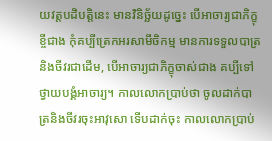យវត្តបដិបត្តិនេះ មានវិនិច្ឆ័យដូច្នេះ បើអាចារ្យជាភិក្ខុខ្ចីជាង កុំគប្បីត្រេកអរសាមីចិកម្ម មានការទទួលបាត្រនិងចីវរជាដើម, បើអាចារ្យជាភិក្ខុចាស់ជាង គប្បីទៅថ្វាយបង្គំអាចារ្យ។ កាលលោកប្រាប់ថា ចូលដាក់បាត្រនិងចីវរចុះអាវុសោ ទើបដាក់ចុះ កាលលោកប្រាប់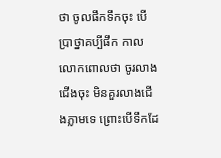ថា ចូលផឹកទឹកចុះ បើប្រាថ្នាគប្បីផឹក កាលលោកពោលថា ចូរលាងជើងចុះ មិនគួរលាងជើងភ្លាមទេ ព្រោះបើទឹកដែ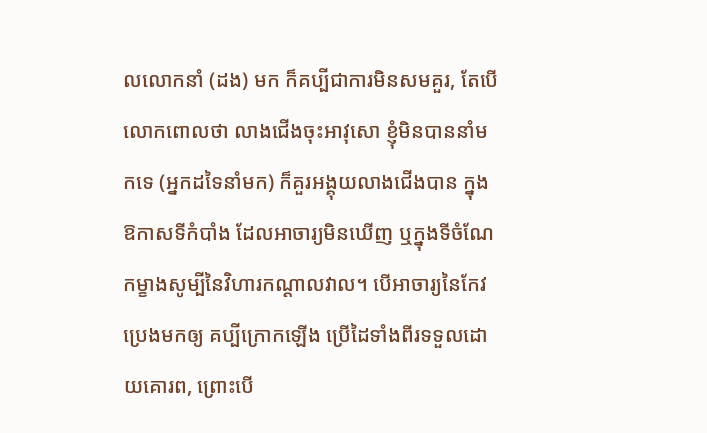លលោកនាំ (ដង) មក ក៏គប្បីជាការមិនសមគួរ, តែបើលោកពោលថា លាងជើងចុះអាវុសោ ខ្ញុំមិនបាននាំមកទេ (អ្នកដទៃនាំមក) ក៏គួរអង្គុយលាងជើងបាន ក្នុងឱកាសទីកំបាំង ដែលអាចារ្យមិនឃើញ ឬក្នុងទីចំណែកម្ខាងសូម្បីនៃវិហារកណ្ដាលវាល។ បើអាចារ្យនៃកែវប្រេងមកឲ្យ គប្បីក្រោកឡើង ប្រើដៃទាំងពីរទទួលដោយគោរព, ព្រោះបើ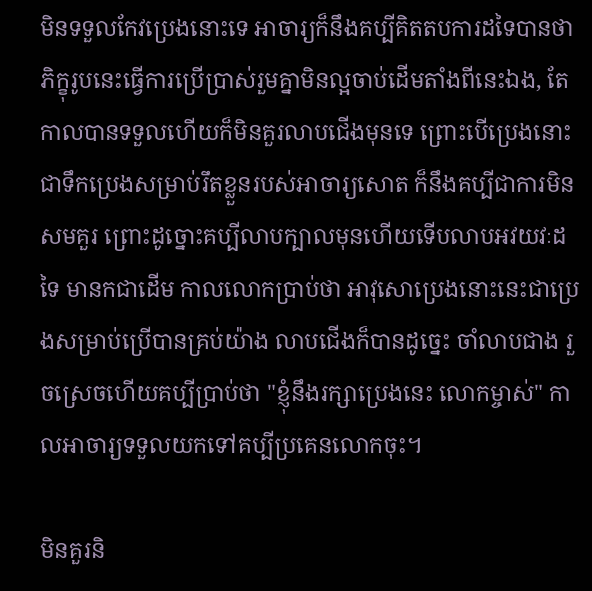មិនទទួលកែវប្រេងនោះទេ អាចារ្យក៏នឹងគប្បីគិតតបការដទៃបានថា ភិក្ខុរូបនេះធ្វើការប្រើប្រាស់រួមគ្នាមិនល្អចាប់ដើមតាំងពីនេះឯង, តែកាលបានទទួលហើយក៏មិនគួរលាបជើងមុនទេ ព្រោះបើប្រេងនោះ ជាទឹកប្រេងសម្រាប់រឹតខ្លួនរបស់អាចារ្យសោត ក៏នឹងគប្បីជាការមិនសមគួរ ព្រោះដូច្នោះគប្បីលាបក្បាលមុនហើយទើបលាបអវយវៈដទៃ មានកជាដើម កាលលោកប្រាប់ថា អាវុសោប្រេងនោះនេះជាប្រេងសម្រាប់ប្រើបានគ្រប់យ៉ាង លាបជើងក៏បានដូច្នេះ ចាំលាបជាង រួចស្រេចហើយគប្បីប្រាប់ថា "ខ្ញុំនឹងរក្សាប្រេងនេះ លោកម្ចាស់" កាលអាចារ្យទទួលយកទៅគប្បីប្រគេនលោកចុះ។

មិនគួរនិ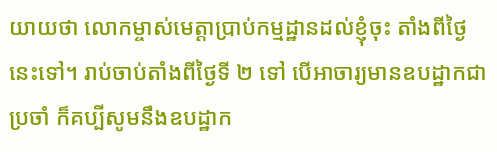យាយថា លោកម្ចាស់មេត្តាប្រាប់កម្មដ្ឋានដល់ខ្ញុំចុះ តាំងពីថ្ងៃនេះទៅ។ រាប់ចាប់តាំងពីថ្ងៃទី ២ ទៅ បើអាចារ្យមានឧបដ្ឋាកជាប្រចាំ ក៏គប្បីសូមនឹងឧបដ្ឋាក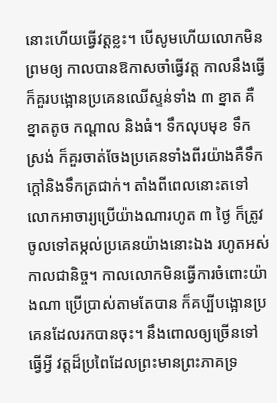នោះហើយធ្វើវត្តខ្លះ។ បើសូមហើយលោកមិនព្រមឲ្យ កាលបានឱកាសចាំធ្វើវត្ត កាលនឹងធ្វើក៏គួរបង្អោនប្រគេនឈើស្ទន់ទាំង ៣ ខ្នាត គឺខ្នាតតូច កណ្ដាល និងធំ។ ទឹកលុបមុខ ទឹកស្រង់ ក៏គួរចាត់ចែងប្រគេនទាំងពីរយ៉ាងគឺទឹកក្ដៅនិងទឹកត្រជាក់។ តាំងពីពេលនោះតទៅ លោកអាចារ្យប្រើយ៉ាងណារហូត ៣ ថ្ងៃ ក៏ត្រូវចូលទៅតម្កល់ប្រគេនយ៉ាងនោះឯង រហូតអស់កាលជានិច្ច។ កាលលោកមិនធ្វើការចំពោះយ៉ាងណា ប្រើប្រាស់តាមតែបាន ក៏គប្បីបង្អោនប្រគេនដែលរកបានចុះ។ នឹងពោលឲ្យច្រើនទៅធ្វើអ្វី វត្តដ៏ប្រពៃដែលព្រះមានព្រះភាគទ្រ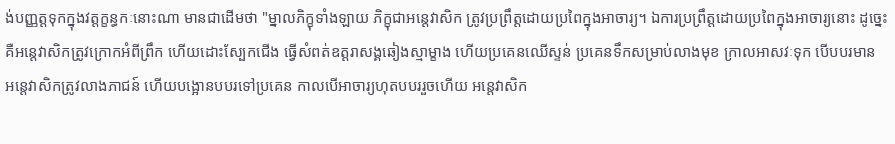ង់បញ្ញត្តទុកក្នុងវត្តក្ខន្ធកៈនោះណា មានជាដើមថា "ម្នាលភិក្ខុទាំងឡាយ ភិក្ខុជាអន្តេវាសិក ត្រូវប្រព្រឹត្តដោយប្រពៃក្នុងអាចារ្យ។ ឯការប្រព្រឹត្តដោយប្រពៃក្នុងអាចារ្យនោះ ដូច្នេះ គឺអន្តេវាសិកត្រូវក្រោកអំពីព្រឹក ហើយដោះស្បែកជើង ធ្វើសំពត់ឧត្ដរាសង្គឆៀងស្មាម្ខាង ហើយប្រគេនឈើស្ទន់ ប្រគេនទឹកសម្រាប់លាងមុខ ក្រាលអាសវៈទុក បើបបរមាន អន្តេវាសិកត្រូវលាងភាជន៍ ហើយបង្អោនបបរទៅប្រគេន កាលបើអាចារ្យហុតបបររួចហើយ អន្តេវាសិក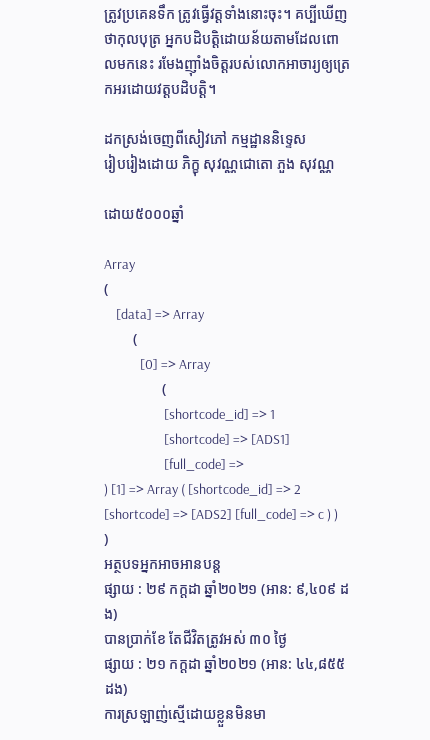ត្រូវប្រគេនទឹក ត្រូវធ្វើវត្តទាំងនោះចុះ។ គប្បីឃើញថាកុលបុត្រ អ្នកបដិបត្តិដោយន័យតាមដែលពោលមកនេះ រមែងញ៉ាំងចិត្តរបស់លោកអាចារ្យឲ្យត្រេកអរដោយវត្តបដិបត្តិ។

ដកស្រង់ចេញពីសៀវភៅ កម្មដ្ឋាននិទ្ទេស
រៀបរៀងដោយ ភិក្ខុ សុវណ្ណជោតោ ភួង សុវណ្ណ

ដោយ៥០០០ឆ្នាំ

Array
(
    [data] => Array
        (
            [0] => Array
                (
                    [shortcode_id] => 1
                    [shortcode] => [ADS1]
                    [full_code] =>
) [1] => Array ( [shortcode_id] => 2 [shortcode] => [ADS2] [full_code] => c ) ) )
អត្ថបទអ្នកអាចអានបន្ត
ផ្សាយ : ២៩ កក្តដា ឆ្នាំ២០២១ (អាន: ៩,៤០៩ ដង)
បានប្រាក់ខែ តែជីវិតត្រូវអស់ ៣០ ថ្ងៃ
ផ្សាយ : ២១ កក្តដា ឆ្នាំ២០២១ (អាន: ៤៤,៨៥៥ ដង)
ការស្រឡាញ់ស្មើដោយខ្លួនមិនមា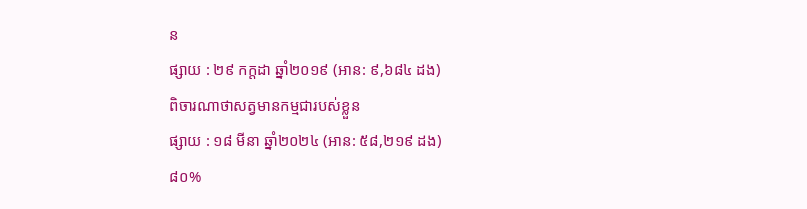ន
ផ្សាយ : ២៩ កក្តដា ឆ្នាំ២០១៩ (អាន: ៩,៦៨៤ ដង)
ពិចារណាថាសត្វមានកម្មជារបស់ខ្លួន
ផ្សាយ : ១៨ មីនា ឆ្នាំ២០២៤ (អាន: ៥៨,២១៩ ដង)
៨០%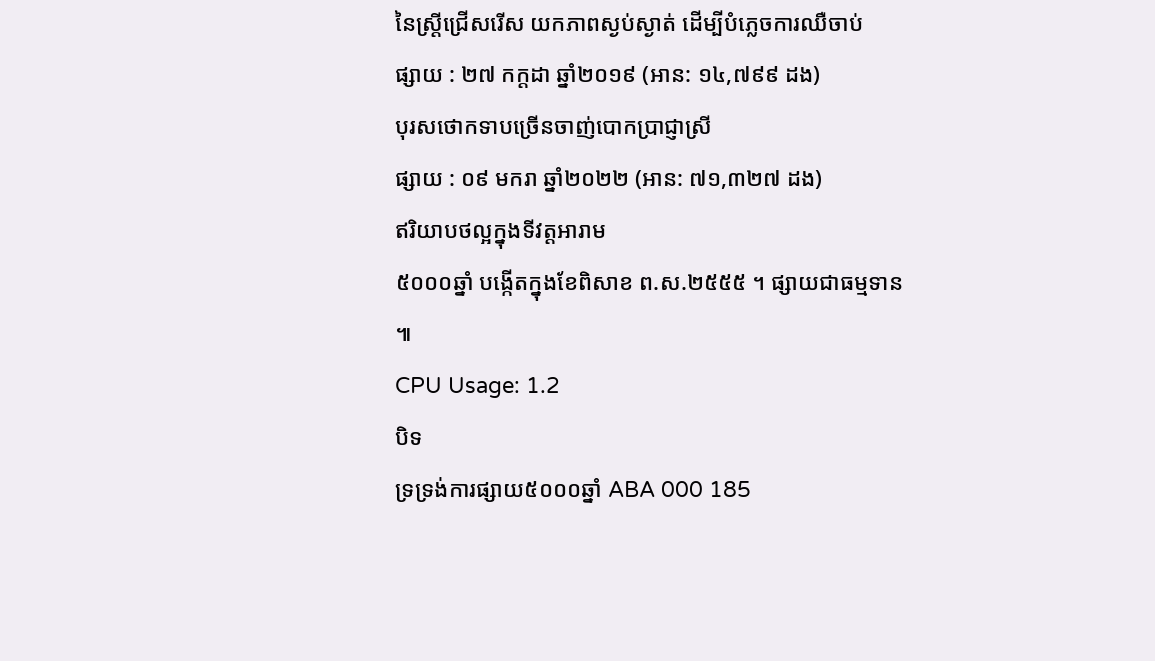នៃស្ត្រីជ្រើសរើស យកភាពស្ងប់ស្ងាត់ ដើម្បីបំភ្លេចការឈឺចាប់
ផ្សាយ : ២៧ កក្តដា ឆ្នាំ២០១៩ (អាន: ១៤,៧៩៩ ដង)
បុរសថោកទាបច្រើនចាញ់បោកប្រាជ្ញាស្រី
ផ្សាយ : ០៩ មករា ឆ្នាំ២០២២ (អាន: ៧១,៣២៧ ដង)
ឥរិយាបថល្អក្នុងទីវត្តអារាម
៥០០០ឆ្នាំ បង្កើតក្នុងខែពិសាខ ព.ស.២៥៥៥ ។ ផ្សាយជាធម្មទាន ៕
CPU Usage: 1.2
បិទ
ទ្រទ្រង់ការផ្សាយ៥០០០ឆ្នាំ ABA 000 185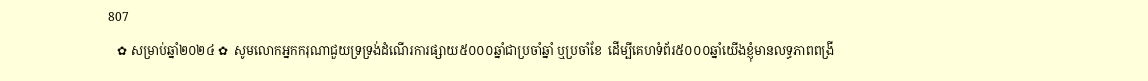807
   ✿ សម្រាប់ឆ្នាំ២០២៤ ✿  សូមលោកអ្នកករុណាជួយទ្រទ្រង់ដំណើរការផ្សាយ៥០០០ឆ្នាំជាប្រចាំឆ្នាំ ឬប្រចាំខែ  ដើម្បីគេហទំព័រ៥០០០ឆ្នាំយើងខ្ញុំមានលទ្ធភាពពង្រី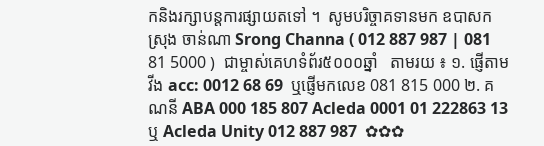កនិងរក្សាបន្តការផ្សាយតទៅ ។  សូមបរិច្ចាគទានមក ឧបាសក ស្រុង ចាន់ណា Srong Channa ( 012 887 987 | 081 81 5000 )  ជាម្ចាស់គេហទំព័រ៥០០០ឆ្នាំ   តាមរយ ៖ ១. ផ្ញើតាម វីង acc: 0012 68 69  ឬផ្ញើមកលេខ 081 815 000 ២. គណនី ABA 000 185 807 Acleda 0001 01 222863 13 ឬ Acleda Unity 012 887 987  ✿✿✿